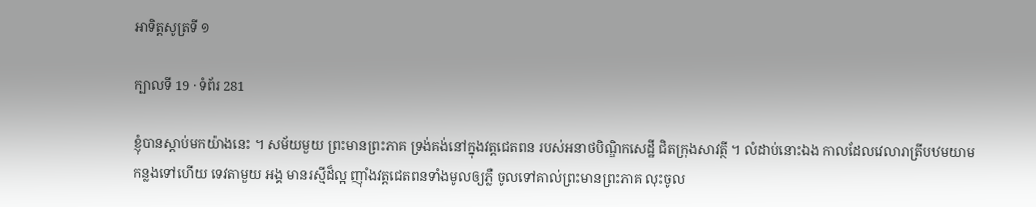អាទិត្តសូត្រទី ១

ក្បាលទី 19 · ទំព័រ 281

ខ្ញុំបានស្តាប់មកយ៉ាងនេះ ។ សម័យមួយ ព្រះមានព្រះភាគ ទ្រង់គង់នៅក្នុងវត្តជេតពន របស់អនាថបិណ្ឌិកសេដ្ឋី ជិតក្រុងសាវត្ថី ។ លំដាប់នោះឯង កាលដែលវេលារាត្រីបឋមយាមកន្លងទៅហើយ ទេវតាមួយ អង្គ មានរស្មីដ៏ល្អ ញ៉ាំងវត្តជេតពនទាំងមូលឲ្យភ្លឺ ចូលទៅគាល់ព្រះមានព្រះភាគ លុះចូល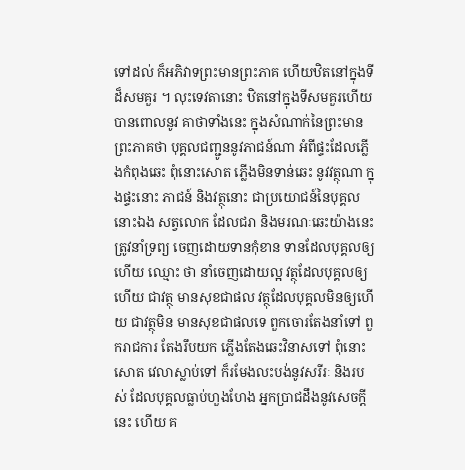ទៅដល់ ក៏អភិវាទព្រះមានព្រះភាគ ហើយឋិតនៅក្នុងទីដ៏សមគួរ ។ លុះទេវតានោះ ឋិតនៅក្នុងទីសមគួរហើយ បានពោលនូវ គាថាទាំងនេះ ក្នុងសំណាក់នៃព្រះមានព្រះភាគថា បុគ្គលជញ្ជូននូវភាជន៍ណា អំពីផ្ទះដែលភ្លើងកំពុងឆេះ ពុំនោះសោត ភ្លើងមិនទាន់ឆេះ នូវវត្ថុណា ក្នុងផ្ទះនោះ ភាជន៍ និងវត្ថុនោះ ជាប្រយោជន៍នៃបុគ្គលនោះឯង សត្វលោក ដែលជរា និងមរណៈឆេះយ៉ាងនេះ ត្រូវនាំទ្រព្យ ចេញដោយទានកុំខាន ទានដែលបុគ្គលឲ្យហើយ ឈ្មោះ ថា នាំចេញដោយល្អ វត្ថុដែលបុគ្គលឲ្យហើយ ជាវត្ថុ មានសុខជាផល វត្ថុដែលបុគ្គលមិនឲ្យហើយ ជាវត្ថុមិន មានសុខជាផលទេ ពួកចោរតែងនាំទៅ ពួករាជការ តែងរឹបយក ភ្លើងតែងឆេះវិនាសទៅ ពុំនោះសោត វេលាស្លាប់ទៅ ក៏រមែងលះបង់នូវសរីរៈ និងរបស់ ដែលបុគ្គលធ្លាប់ហួងហែង អ្នកប្រាជដឹងនូវសេចក្តីនេះ ហើយ គ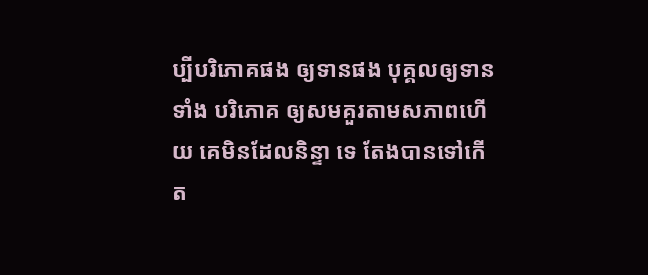ប្បីបរិភោគផង ឲ្យទានផង បុគ្គលឲ្យទាន ទាំង បរិភោគ ឲ្យសមគួរតាមសភាពហើយ គេមិនដែលនិន្ទា ទេ តែងបានទៅកើត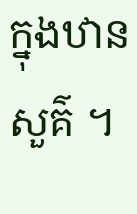ក្នុងឋានសួគ៌ ។